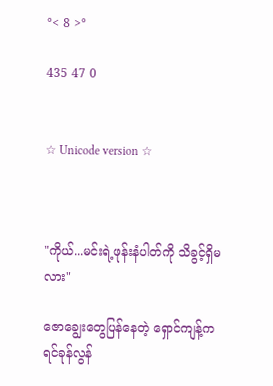°< 8 >°

435 47 0


☆ Unicode version ☆



"ကိုယ်...မင်းရဲ့ဖုန်းနံပါတ်ကို သိခွင့်ရှိမလား"

ဇောချွေးတွေပြန်နေတဲ့ ရှောင်ကျန့်က ရင်ခုန်လွန်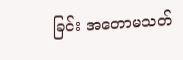ခြင်း အတောမသတ်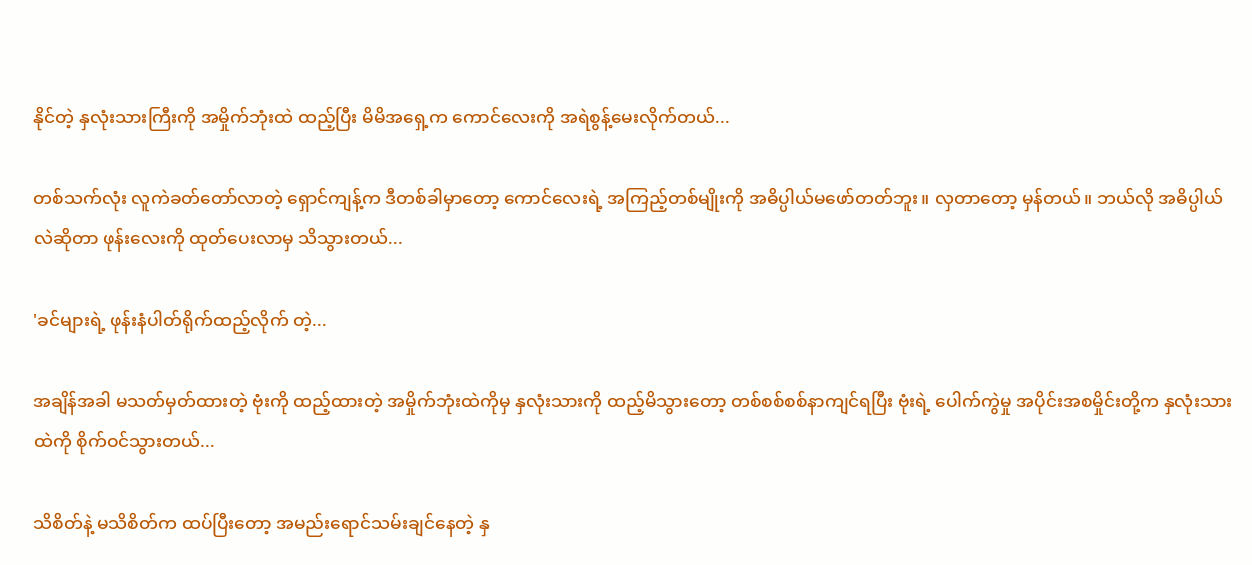နိုင်တဲ့ နှလုံးသားကြီးကို အမှိုက်ဘုံးထဲ ထည့်ပြီး မိမိအရှေ့က ကောင်လေးကို အရဲစွန့်မေးလိုက်တယ်...

တစ်သက်လုံး လူကဲခတ်တော်လာတဲ့ ရှောင်ကျန့်က ဒီတစ်ခါမှာတော့ ကောင်လေးရဲ့ အကြည့်တစ်မျိုးကို အဓိပ္ပါယ်မဖော်တတ်ဘူး။ လှတာတော့ မှန်တယ်။ ဘယ်လို အဓိပ္ပါယ်လဲဆိုတာ ဖုန်းလေးကို ထုတ်ပေးလာမှ သိသွားတယ်...

'ခင်များရဲ့ ဖုန်းနံပါတ်ရိုက်ထည့်လိုက် တဲ့...

အချိန်အခါ မသတ်မှတ်ထားတဲ့ ဗုံးကို ထည့်ထားတဲ့ အမှိုက်ဘုံးထဲကိုမှ နှလုံးသားကို ထည့်မိသွားတော့ တစ်စစ်စစ်နာကျင်ရပြီး ဗုံးရဲ့ ပေါက်ကွဲမှု အပိုင်းအစမှိုင်းတို့က နှလုံးသားထဲကို စိုက်ဝင်သွားတယ်...

သိစိတ်နဲ့ မသိစိတ်က ထပ်ပြီးတော့ အမည်းရောင်သမ်းချင်နေတဲ့ နှ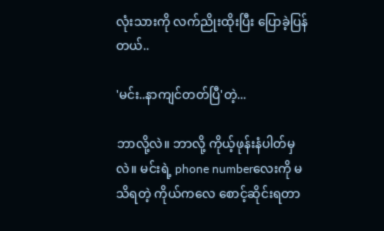လုံးသားကို လက်ညိုးထိုးပြီး ပြောခဲ့ပြန်တယ်..

'မင်း..နာကျင်တတ်ပြီ'တဲ့...

ဘာလို့လဲ။ ဘာလို့ ကိုယ့်ဖုန်းနံပါတ်မှလဲ။ မင်းရဲ့ phone numberလေးကို မသိရတဲ့ ကိုယ်ကလေ စောင့်ဆိုင်းရတာ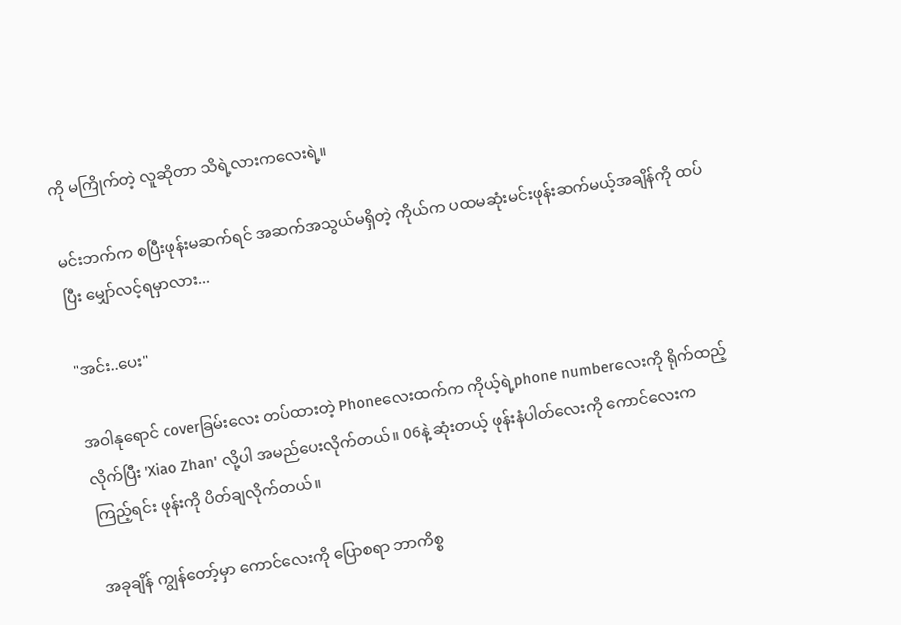ကို မကြိုက်တဲ့ လူဆိုတာ သိရဲ့လားကလေးရဲ့။

မင်းဘက်က စပြီးဖုန်းမဆက်ရင် အဆက်အသွယ်မရှိတဲ့ ကိုယ်က ပထမဆုံးမင်းဖုန်းဆက်မယ့်အချိန်ကို ထပ်ပြီး မျှော်လင့်ရမှာလား...

"အင်း..ပေး"

အဝါနုရောင် coverခြမ်းလေး တပ်ထားတဲ့ Phoneလေးထက်က ကိုယ့်ရဲ့phone numberလေးကို ရိုက်ထည့်လိုက်ပြီး 'Xiao Zhan' လို့ပါ အမည်ပေးလိုက်တယ်။ 06နဲ့ ဆုံးတယ့် ဖုန်းနံပါတ်လေးကို ကောင်လေးက ကြည့်ရင်း ဖုန်းကို ပိတ်ချလိုက်တယ်။

အခုချိန် ကျွန်တော့်မှာ ကောင်လေးကို ပြောစရာ ဘာကိစ္စ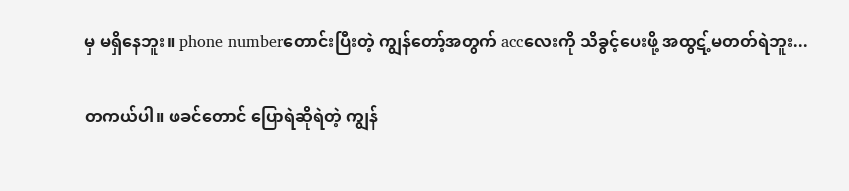မှ မရှိနေဘူး။ phone numberတောင်းပြီးတဲ့ ကျွန်တော့်အတွက် accလေးကို သိခွင့်ပေးဖို့ အထွဋ့်မတတ်ရဲဘူး...

တကယ်ပါ။ ဖခင်တောင် ပြောရဲဆိုရဲတဲ့ ကျွန်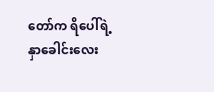တော်က ရိပေါ်ရဲ့နှာခေါင်းလေး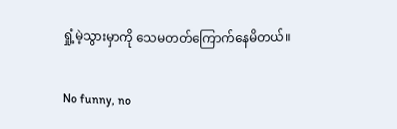ရှုံ့မဲ့သွားမှာကို သေမတတ်ကြောက်နေမိတယ်။

No funny, no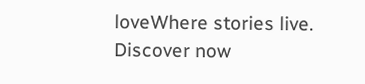loveWhere stories live. Discover now